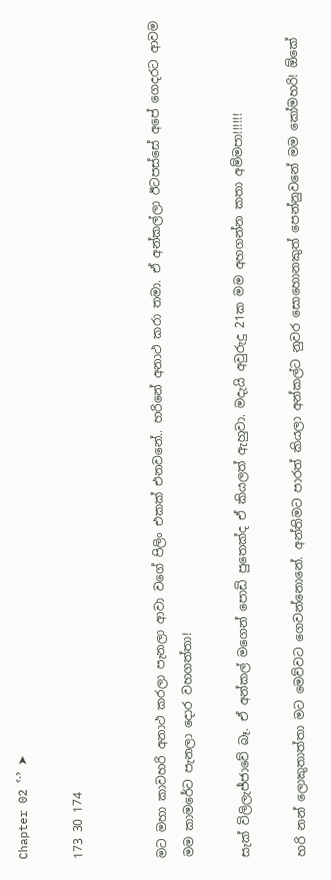Chapter 02 ˁˑˀ ➤

173 30 174


මට මහා කාවහරි අනාථ කරලා පැනලා ආවා වගේ පිලිං එකක් එනවනේ.. හරිනේ අනාථ කරා තමා. ඒ අන්කල්ලා ඊටපස්සේ අපේ ගෙදරට ආවම මම කාමරේට පැනලා දොර වහගත්තා!

සැක් විලිලැජ්ජාවේ බෑ. ඒ අන්කල් මගෙන් පොඩි පුතෙක්ද ඒ කියලත් ඇහුවා. මදැයි අවුරුදු 21ක මම අහගන්න කතා අම්මපා!!!!!!

හරි නන් ලොකුතාත්තා මට මෙව්වට ගෙවන්නොනේ. අන්තිමට පාරත් කියලා අන්කල්ට නුවර සොහොනකුත් පෙන්නුවනේ මම කෝමහරි! ඕකේ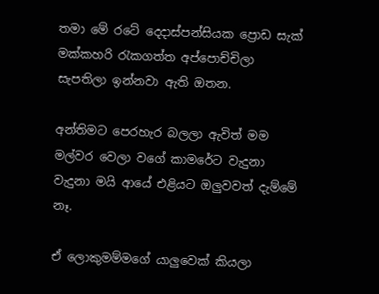තමා මේ රටේ දෙදාස්පන්සියක ප්‍රොඩ සැක් මක්කහරි රැකගත්ත අප්පොච්චිලා සැපතිලා ඉන්නවා ඇති ඔතන.

අන්තිමට පෙරහැර බලලා ඇවිත් මම මල්වර වෙලා වගේ කාමරේට වැදුනා වැදුනා මයි ආයේ එළියට ඔලුවවත් දැම්මේ නෑ.

ඒ ලොකුමම්මගේ යාලුවෙක් කියලා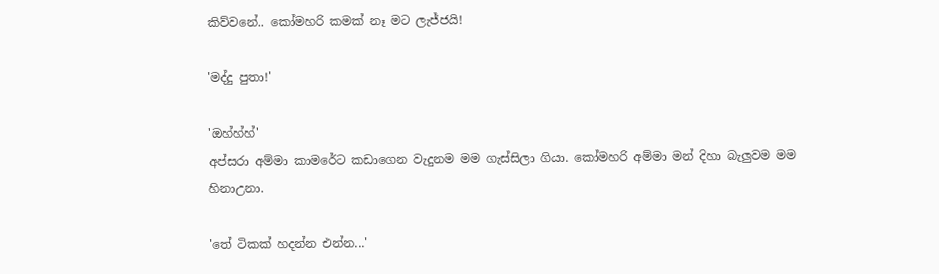කිව්වනේ.. කෝමහරි කමක් නෑ මට ලැජ්ජයි!

'මද්දු පුතා!'

'ඔහ්හ්හ්'
අප්සරා අම්මා කාමරේට කඩාගෙන වැදුනම මම ගැස්සිලා ගියා. කෝමහරි අම්මා මන් දිහා බැලුවම මම හිනාඋනා.

'තේ ටිකක් හදන්න එන්න...'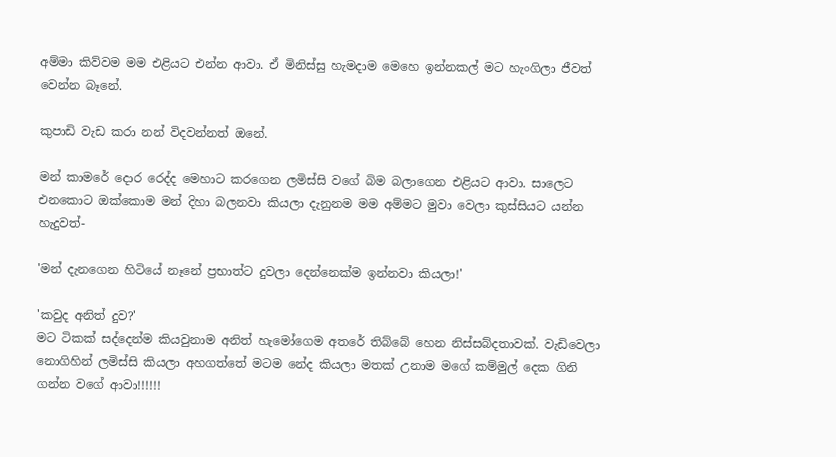අම්මා කිව්වම මම එළියට එන්න ආවා. ඒ මිනිස්සු හැමදාම මෙහෙ ඉන්නකල් මට හැංගිලා ජීවත් වෙන්න බෑනේ.

කුපාඩි වැඩ කරා නන් විදවන්නත් ඔනේ.

මන් කාමරේ දොර රෙද්ද මෙහාට කරගෙන ලමිස්සි වගේ බිම බලාගෙන එළියට ආවා. සාලෙට එනකොට ඔක්කොම මන් දිහා බලනවා කියලා දැනුනම මම අම්මට මුවා වෙලා කුස්සියට යන්න හැදුවත්-

'මන් දැනගෙන හිටියේ නෑනේ ප්‍රභාත්ට දුවලා දෙන්නෙක්ම ඉන්නවා කියලා!'

'කවුද අනිත් දුව?'
මට ටිකක් සද්දෙන්ම කියවුනාම අනිත් හැමෝගෙම අතරේ තිබ්බේ හෙන නිස්සබ්දතාවක්. වැඩිවෙලා නොගිහින් ලමිස්සි කියලා අහගත්තේ මටම නේද කියලා මතක් උනාම මගේ කම්මුල් දෙක ගිනි ගන්න වගේ ආවා!!!!!!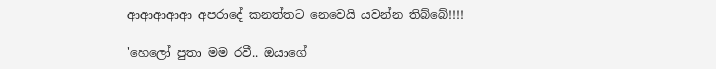ආආආආආ අපරාදේ කනත්තට නෙවෙයි යවන්න තිබ්බේ!!!!

'හෙලෝ පුතා මම රවී.. ඔයාගේ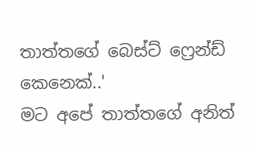තාත්තගේ බෙස්ට් ෆ්‍රෙන්ඩ් කෙනෙක්..'
මට අපේ තාත්තගේ අනිත්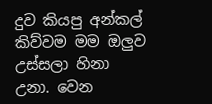දුව කියපු අන්කල් කිව්වම මම ඔලුව උස්සලා හිනා උනා. වෙන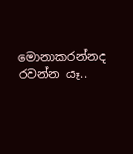මොනාකරන්නද රවන්න යෑ..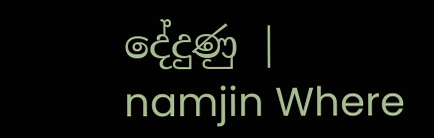දේදුණු | namjin Where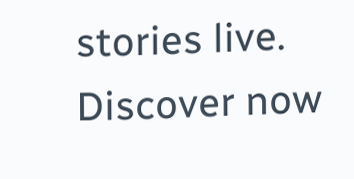stories live. Discover now